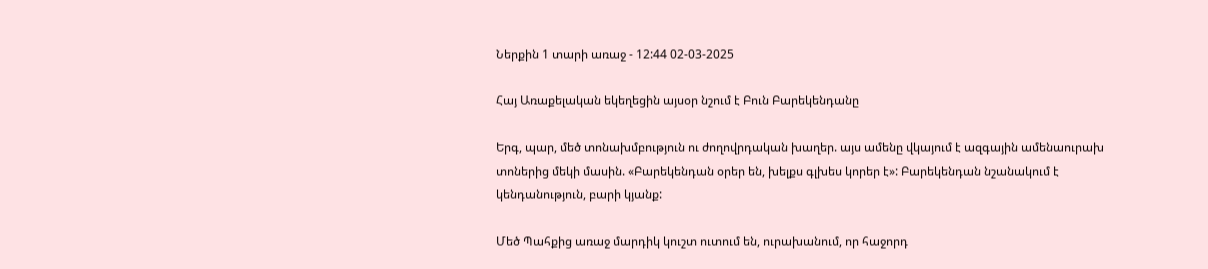Ներքին 1 տարի առաջ - 12:44 02-03-2025

Հայ Առաքելական եկեղեցին այսօր նշում է Բուն Բարեկենդանը

Երգ, պար, մեծ տոնախմբություն ու ժողովրդական խաղեր. այս ամենը վկայում է ազգային ամենաուրախ տոներից մեկի մասին. «Բարեկենդան օրեր են, խելքս գլխես կորեր է»: Բարեկենդան նշանակում է կենդանություն, բարի կյանք:

Մեծ Պահքից առաջ մարդիկ կուշտ ուտում են, ուրախանում, որ հաջորդ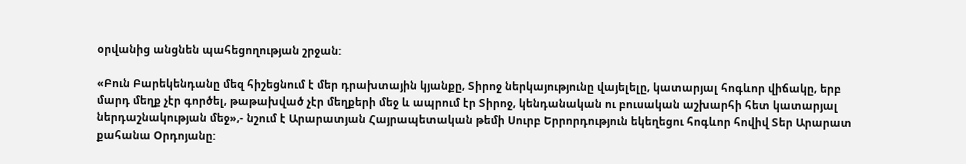օրվանից անցնեն պահեցողության շրջան:

«Բուն Բարեկենդանը մեզ հիշեցնում է մեր դրախտային կյանքը, Տիրոջ ներկայությունը վայելելը, կատարյալ հոգևոր վիճակը, երբ մարդ մեղք չէր գործել, թաթախված չէր մեղքերի մեջ և ապրում էր Տիրոջ, կենդանական ու բուսական աշխարհի հետ կատարյալ ներդաշնակության մեջ»,- նշում է Արարատյան Հայրապետական թեմի Սուրբ Երրորդություն եկեղեցու հոգևոր հովիվ Տեր Արարատ քահանա Օրդոյանը: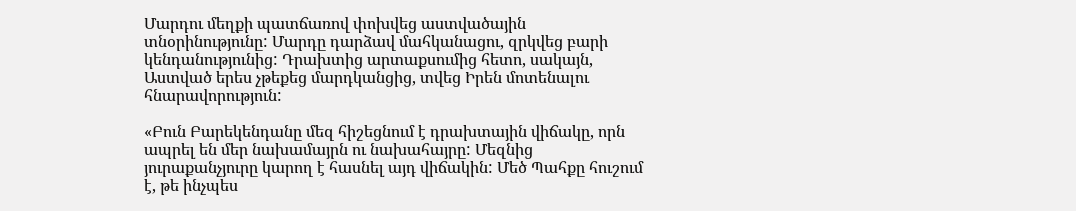Մարդու մեղքի պատճառով փոխվեց աստվածային տնօրինությունը: Մարդը դարձավ մահկանացու, զրկվեց բարի կենդանությունից: Դրախտից արտաքսումից հետո, սակայն, Աստված երես չթեքեց մարդկանցից, տվեց Իրեն մոտենալու հնարավորություն:

«Բուն Բարեկենդանը մեզ հիշեցնում է դրախտային վիճակը, որն ապրել են մեր նախամայրն ու նախահայրը: Մեզնից յուրաքանչյուրը կարող է հասնել այդ վիճակին: Մեծ Պահքը հուշում է, թե ինչպես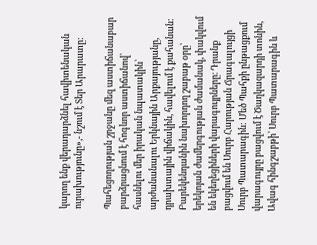կարող ենք վերադարձնել հավիտենական ուրախությունը»,- նշում է Տեր Արարատը:

Պահեցողության շրջանը մեզ աստիճանաբար բարձրացնում է հոգևոր աստիճանով՝ հասնելու մեր իրական նպատակին՝ արժանանալու Երկնային Արքայությանը, դրախտային վիճակին, հավելում է քահանան:
Բարեկենդանին նախորդող շաբաթ օրը՝ երեկոյան ժամերգության ժամանակ, փակվում են եկեղեցիների վարագույրները։ Դրանք բացվում են Սուրբ Հարության Ճրագալույցի Սուրբ Պատարագին: Մեծ Պահքի ընթացքում վարագույրը բացվում է Ծաղկազարդի տոնին, Ավագ հինգշաբթի՝ Սուրբ Պատարագին և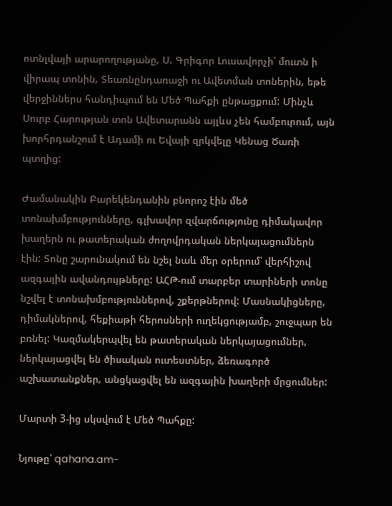ոտնլվայի արարողությանը, Ս. Գրիգոր Լուսավորչի՝ մուտն ի վիրապ տոնին, Տեառնընդառաջի ու Ավետման տոներին, եթե վերջիններս հանդիպում են Մեծ Պահքի ընթացքում: Մինչև Սուրբ Հարության տոն Ավետարանն այլևս չեն համբուրում, այն խորհրդանշում է Ադամի ու Եվայի զրկվելը Կենաց Ծառի պտղից:

Ժամանակին Բարեկենդանին բնորոշ էին մեծ տոնախմբությունները, գլխավոր զվարճությունը դիմակավոր խաղերն ու թատերական ժողովրդական ներկայացումներն էին: Տոնը շարունակում են նշել նաև մեր օրերում՝ վերհիշով ազգային ավանդույթները: ԱՀԹ-ում տարբեր տարիների տոնը նշվել է տոնախմբություններով, շքերթներով: Մասնակիցները, դիմակներով, հեքիաթի հերոսների ուղեկցությամբ, շուջպար են բռնել: Կազմակերպվել են թատերական ներկայացումներ, ներկայացվել են ծիսական ուտեստներ, ձեռագործ աշխատանքներ, անցկացվել են ազգային խաղերի մրցումներ:

Մարտի 3-ից սկսվում է Մեծ Պահքը:

Նյութը՝ qahana.am-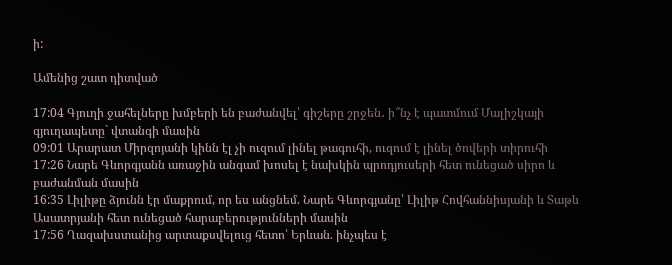ի:

Ամենից շատ դիտված

17:04 Գյուղի ջահելները խմբերի են բաժանվել՝ գիշերը շրջեն․ ի՞նչ է պատմում Մալիշկայի գյուղապետը` վտանգի մասին
09:01 Արարատ Միրզոյանի կինն էլ չի ուզում լինել թագուհի, ուզում է լինել ծովերի տիրուհի
17:26 Նարե Գևորգյանն առաջին անգամ խոսել է նախկին պրոդյուսերի հետ ունեցած սիրո և բաժանման մասին
16:35 Լիլիթը ձյունն էր մաքրում, որ ես անցնեմ. Նարե Գևորգյանը՝ Լիլիթ Հովհաննիսյանի և Տաթև Ասատրյանի հետ ունեցած հարաբերությունների մասին
17:56 Ղազախստանից արտաքսվելուց հետո՝ Երևան. ինչպես է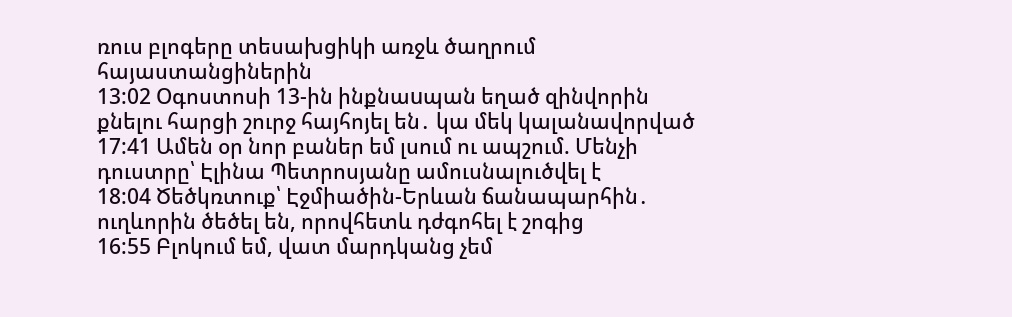ռուս բլոգերը տեսախցիկի առջև ծաղրում հայաստանցիներին
13:02 Օգոստոսի 13-ին ինքնաuպան եղած զինվորին քնելու հարցի շուրջ հայհոյել են․ կա մեկ կալանավորված
17:41 Ամեն օր նոր բաներ եմ լսում ու ապշում. Մենչի դուստրը՝ Էլինա Պետրոսյանը ամուսնալուծվել է
18:04 Ծեծկռտուք՝ Էջմիածին-Երևան ճանապարհին․ ուղևորին ծեծել են, որովհետև դժգոհել է շոգից
16:55 Բլոկում եմ, վատ մարդկանց չեմ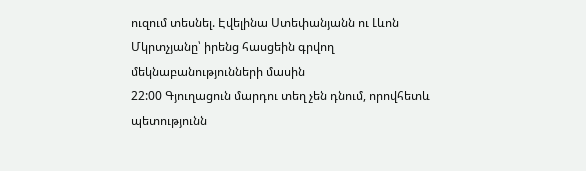ուզում տեսնել. Էվելինա Ստեփանյանն ու Լևոն Մկրտչյանը՝ իրենց հասցեին գրվող մեկնաբանությունների մասին
22:00 Գյուղացուն մարդու տեղ չեն դնում, որովհետև պետությունն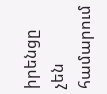իրենցը չեն համարում